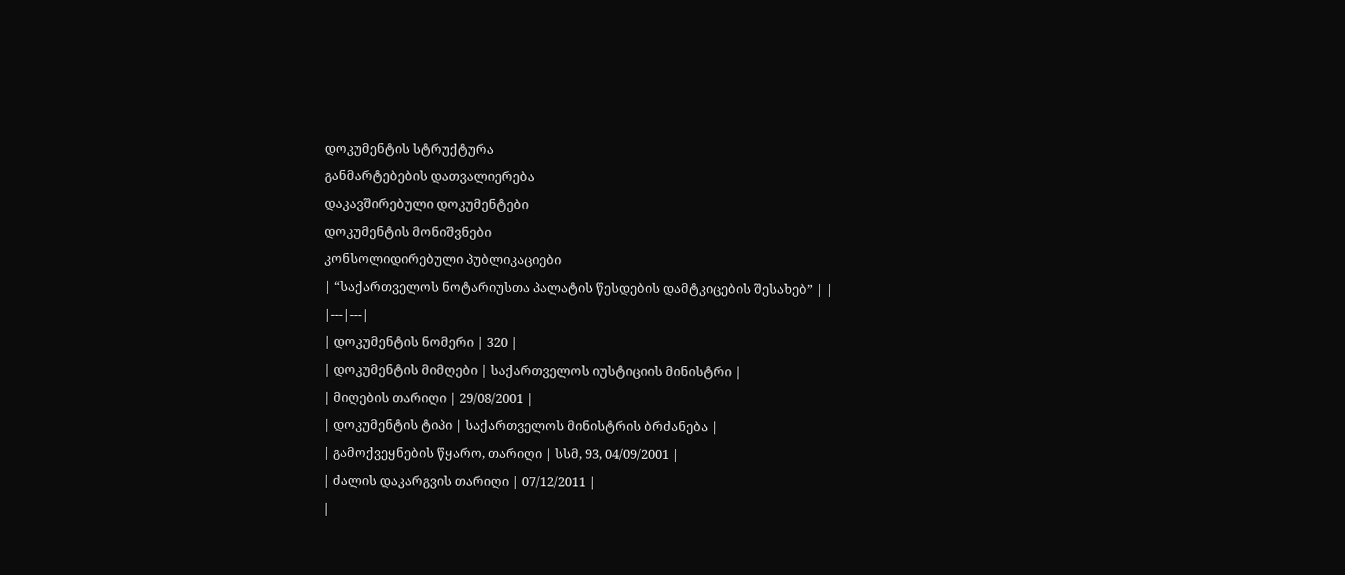დოკუმენტის სტრუქტურა
განმარტებების დათვალიერება
დაკავშირებული დოკუმენტები
დოკუმენტის მონიშვნები
კონსოლიდირებული პუბლიკაციები
| “საქართველოს ნოტარიუსთა პალატის წესდების დამტკიცების შესახებ” | |
|---|---|
| დოკუმენტის ნომერი | 320 |
| დოკუმენტის მიმღები | საქართველოს იუსტიციის მინისტრი |
| მიღების თარიღი | 29/08/2001 |
| დოკუმენტის ტიპი | საქართველოს მინისტრის ბრძანება |
| გამოქვეყნების წყარო, თარიღი | სსმ, 93, 04/09/2001 |
| ძალის დაკარგვის თარიღი | 07/12/2011 |
|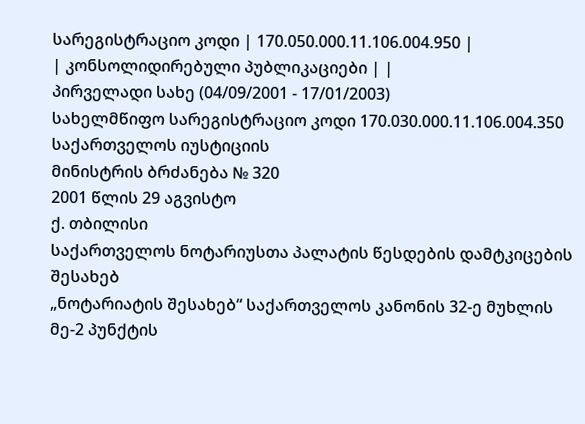სარეგისტრაციო კოდი | 170.050.000.11.106.004.950 |
| კონსოლიდირებული პუბლიკაციები | |
პირველადი სახე (04/09/2001 - 17/01/2003)
სახელმწიფო სარეგისტრაციო კოდი 170.030.000.11.106.004.350
საქართველოს იუსტიციის
მინისტრის ბრძანება № 320
2001 წლის 29 აგვისტო
ქ. თბილისი
საქართველოს ნოტარიუსთა პალატის წესდების დამტკიცების შესახებ
„ნოტარიატის შესახებ“ საქართველოს კანონის 32-ე მუხლის მე-2 პუნქტის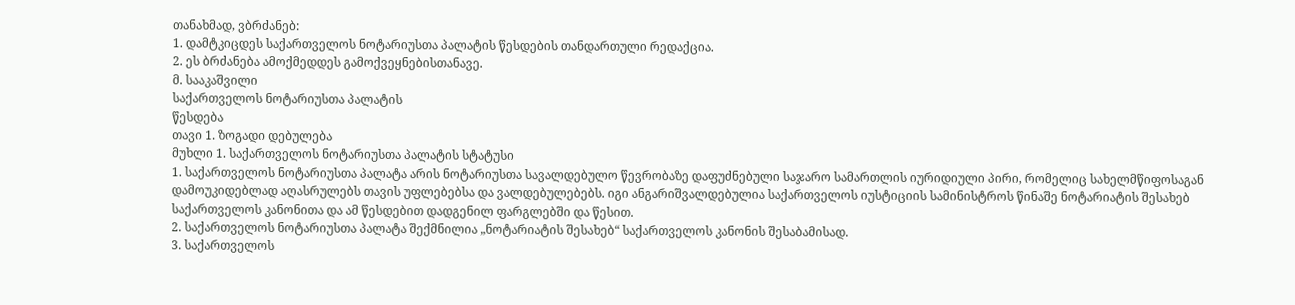თანახმად, ვბრძანებ:
1. დამტკიცდეს საქართველოს ნოტარიუსთა პალატის წესდების თანდართული რედაქცია.
2. ეს ბრძანება ამოქმედდეს გამოქვეყნებისთანავე.
მ. სააკაშვილი
საქართველოს ნოტარიუსთა პალატის
წესდება
თავი 1. ზოგადი დებულება
მუხლი 1. საქართველოს ნოტარიუსთა პალატის სტატუსი
1. საქართველოს ნოტარიუსთა პალატა არის ნოტარიუსთა სავალდებულო წევრობაზე დაფუძნებული საჯარო სამართლის იურიდიული პირი, რომელიც სახელმწიფოსაგან დამოუკიდებლად აღასრულებს თავის უფლებებსა და ვალდებულებებს. იგი ანგარიშვალდებულია საქართველოს იუსტიციის სამინისტროს წინაშე ნოტარიატის შესახებ საქართველოს კანონითა და ამ წესდებით დადგენილ ფარგლებში და წესით.
2. საქართველოს ნოტარიუსთა პალატა შექმნილია „ნოტარიატის შესახებ“ საქართველოს კანონის შესაბამისად.
3. საქართველოს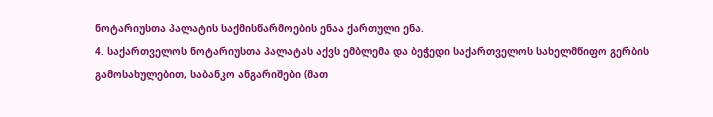ნოტარიუსთა პალატის საქმისწარმოების ენაა ქართული ენა.
4. საქართველოს ნოტარიუსთა პალატას აქვს ემბლემა და ბეჭედი საქართველოს სახელმწიფო გერბის გამოსახულებით, საბანკო ანგარიშები (მათ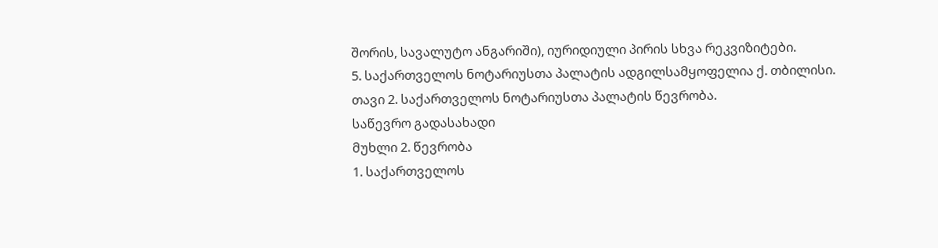შორის, სავალუტო ანგარიში), იურიდიული პირის სხვა რეკვიზიტები.
5. საქართველოს ნოტარიუსთა პალატის ადგილსამყოფელია ქ. თბილისი.
თავი 2. საქართველოს ნოტარიუსთა პალატის წევრობა.
საწევრო გადასახადი
მუხლი 2. წევრობა
1. საქართველოს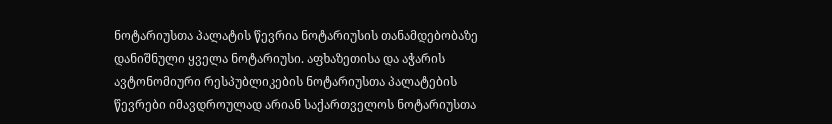ნოტარიუსთა პალატის წევრია ნოტარიუსის თანამდებობაზე დანიშნული ყველა ნოტარიუსი. აფხაზეთისა და აჭარის ავტონომიური რესპუბლიკების ნოტარიუსთა პალატების წევრები იმავდროულად არიან საქართველოს ნოტარიუსთა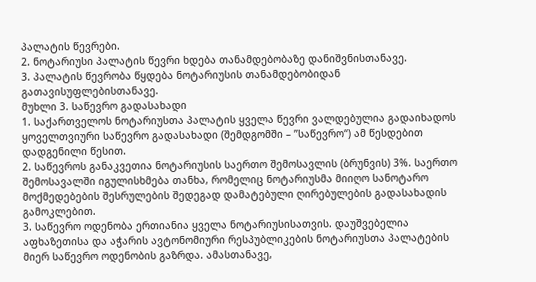პალატის წევრები.
2. ნოტარიუსი პალატის წევრი ხდება თანამდებობაზე დანიშვნისთანავე.
3. პალატის წევრობა წყდება ნოტარიუსის თანამდებობიდან გათავისუფლებისთანავე.
მუხლი 3. საწევრო გადასახადი
1. საქართველოს ნოტარიუსთა პალატის ყველა წევრი ვალდებულია გადაიხადოს ყოველთვიური საწევრო გადასახადი (შემდგომში – ”საწევრო“) ამ წესდებით დადგენილი წესით.
2. საწევროს განაკვეთია ნოტარიუსის საერთო შემოსავლის (ბრუნვის) 3%. საერთო შემოსავალში იგულისხმება თანხა, რომელიც ნოტარიუსმა მიიღო სანოტარო მოქმედებების შესრულების შედეგად დამატებული ღირებულების გადასახადის გამოკლებით.
3. საწევრო ოდენობა ერთიანია ყველა ნოტარიუსისათვის. დაუშვებელია აფხაზეთისა და აჭარის ავტონომიური რესპუბლიკების ნოტარიუსთა პალატების მიერ საწევრო ოდენობის გაზრდა. ამასთანავე,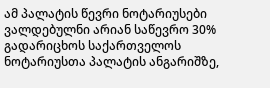ამ პალატის წევრი ნოტარიუსები ვალდებულნი არიან საწევრო 30% გადარიცხოს საქართველოს ნოტარიუსთა პალატის ანგარიშზე,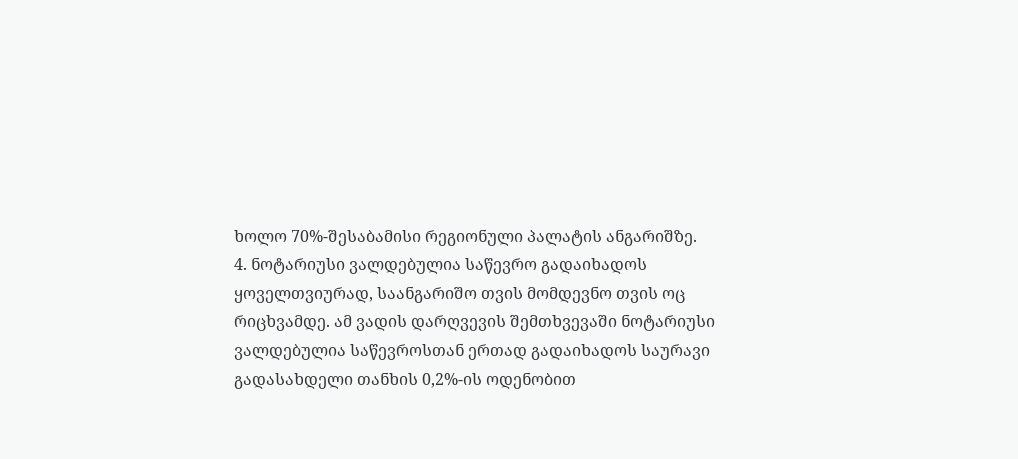ხოლო 70%-შესაბამისი რეგიონული პალატის ანგარიშზე.
4. ნოტარიუსი ვალდებულია საწევრო გადაიხადოს ყოველთვიურად, საანგარიშო თვის მომდევნო თვის ოც რიცხვამდე. ამ ვადის დარღვევის შემთხვევაში ნოტარიუსი ვალდებულია საწევროსთან ერთად გადაიხადოს საურავი გადასახდელი თანხის 0,2%-ის ოდენობით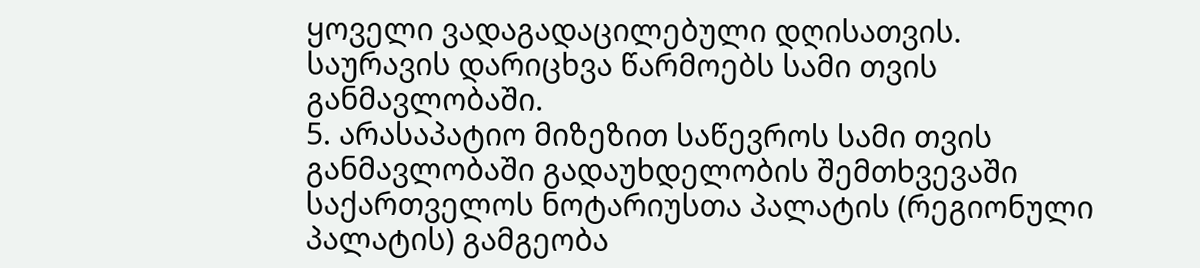ყოველი ვადაგადაცილებული დღისათვის. საურავის დარიცხვა წარმოებს სამი თვის განმავლობაში.
5. არასაპატიო მიზეზით საწევროს სამი თვის განმავლობაში გადაუხდელობის შემთხვევაში საქართველოს ნოტარიუსთა პალატის (რეგიონული პალატის) გამგეობა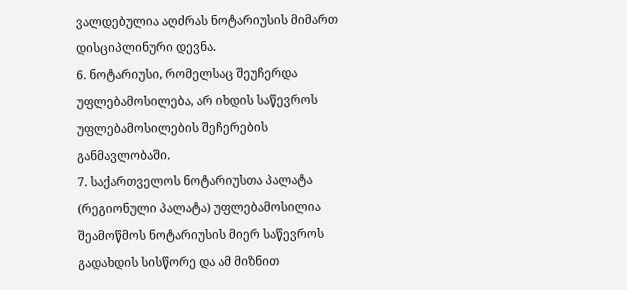ვალდებულია აღძრას ნოტარიუსის მიმართ დისციპლინური დევნა.
6. ნოტარიუსი, რომელსაც შეუჩერდა უფლებამოსილება, არ იხდის საწევროს უფლებამოსილების შეჩერების განმავლობაში.
7. საქართველოს ნოტარიუსთა პალატა (რეგიონული პალატა) უფლებამოსილია შეამოწმოს ნოტარიუსის მიერ საწევროს გადახდის სისწორე და ამ მიზნით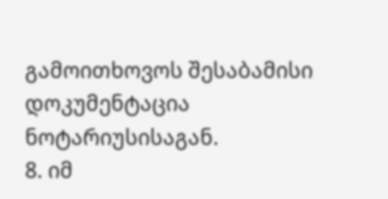გამოითხოვოს შესაბამისი დოკუმენტაცია ნოტარიუსისაგან.
8. იმ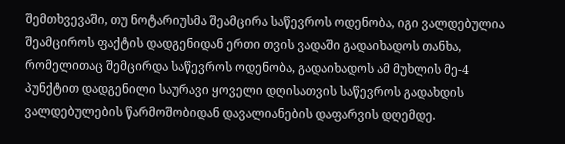შემთხვევაში, თუ ნოტარიუსმა შეამცირა საწევროს ოდენობა, იგი ვალდებულია შეამციროს ფაქტის დადგენიდან ერთი თვის ვადაში გადაიხადოს თანხა, რომელითაც შემცირდა საწევროს ოდენობა, გადაიხადოს ამ მუხლის მე-4 პუნქტით დადგენილი საურავი ყოველი დღისათვის საწევროს გადახდის ვალდებულების წარმოშობიდან დავალიანების დაფარვის დღემდე.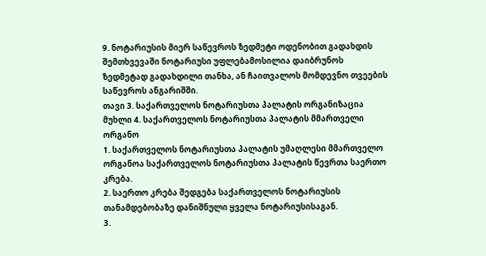9. ნოტარიუსის მიერ საწევროს ზედმეტი ოდენობით გადახდის შემთხვევაში ნოტარიუსი უფლებამოსილია დაიბრუნოს ზედმეტად გადახდილი თანხა, ან ჩაითვალოს მომდევნო თვეების საწევროს ანგარიშში.
თავი 3. საქართველოს ნოტარიუსთა პალატის ორგანიზაცია
მუხლი 4. საქართველოს ნოტარიუსთა პალატის მმართველი ორგანო
1. საქართველოს ნოტარიუსთა პალატის უმაღლესი მმართველო ორგანოა საქართველოს ნოტარიუსთა პალატის წევრთა საერთო კრება.
2. საერთო კრება შედგება საქართველოს ნოტარიუსის თანამდებობაზე დანიშნული ყველა ნოტარიუსისაგან.
3.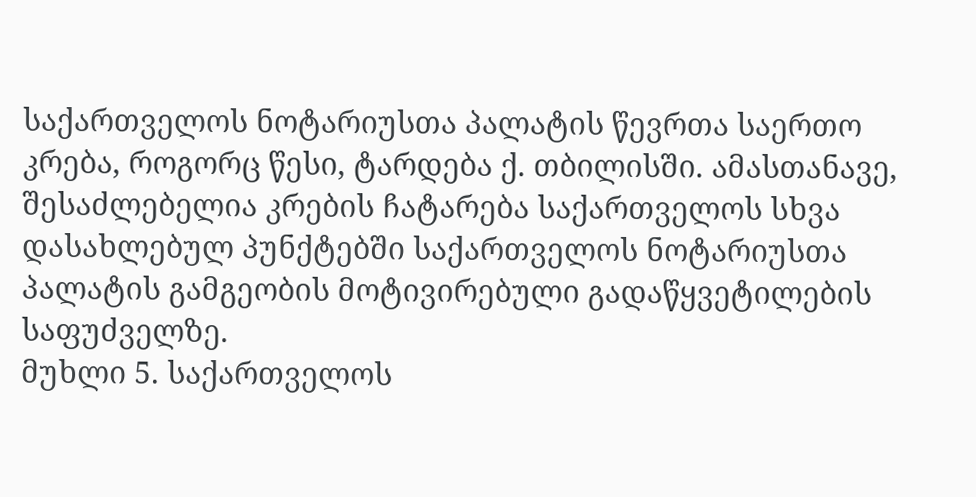საქართველოს ნოტარიუსთა პალატის წევრთა საერთო კრება, როგორც წესი, ტარდება ქ. თბილისში. ამასთანავე, შესაძლებელია კრების ჩატარება საქართველოს სხვა დასახლებულ პუნქტებში საქართველოს ნოტარიუსთა პალატის გამგეობის მოტივირებული გადაწყვეტილების საფუძველზე.
მუხლი 5. საქართველოს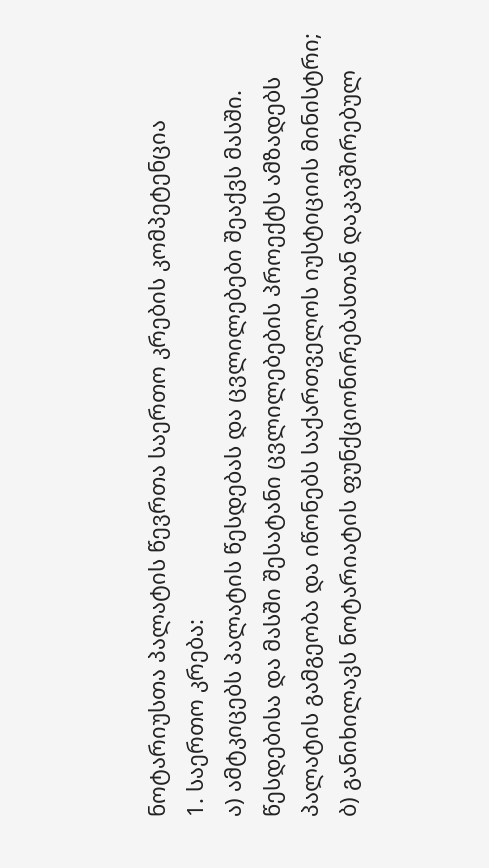ნოტარიუსთა პალატის წევრთა საერთო კრების კომპეტენცია
1. საერთო კრება:
ა) ამტკიცებს პალატის წესდებას და ცვლილებები შეაქვს მასში. წესდებისა და მასში შესატანი ცვლილებების პროექტს ამზადებს პალატის გამგეობა და იწონებს საქართველოს იუსტიციის მინისტრი;
ბ) განიხილავს ნოტარიატის ფუნქციონირებასთან დაკავშირებულ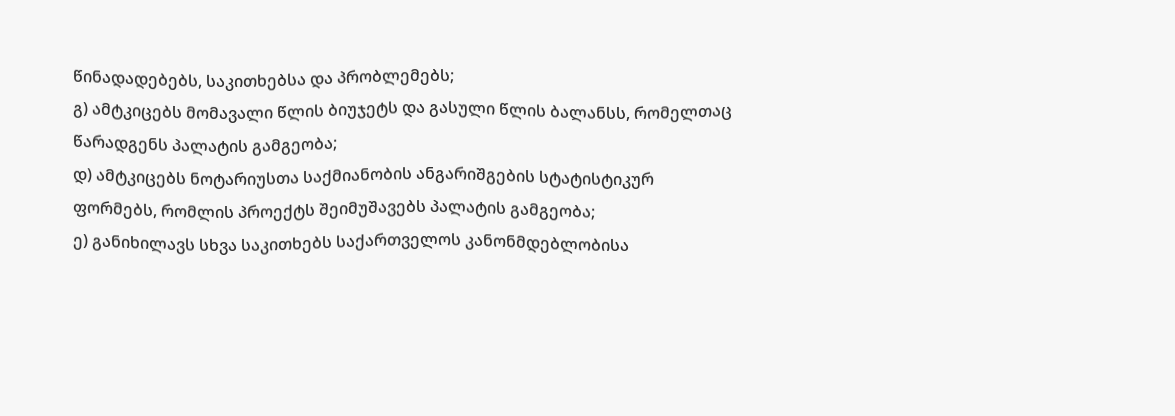წინადადებებს, საკითხებსა და პრობლემებს;
გ) ამტკიცებს მომავალი წლის ბიუჯეტს და გასული წლის ბალანსს, რომელთაც წარადგენს პალატის გამგეობა;
დ) ამტკიცებს ნოტარიუსთა საქმიანობის ანგარიშგების სტატისტიკურ ფორმებს, რომლის პროექტს შეიმუშავებს პალატის გამგეობა;
ე) განიხილავს სხვა საკითხებს საქართველოს კანონმდებლობისა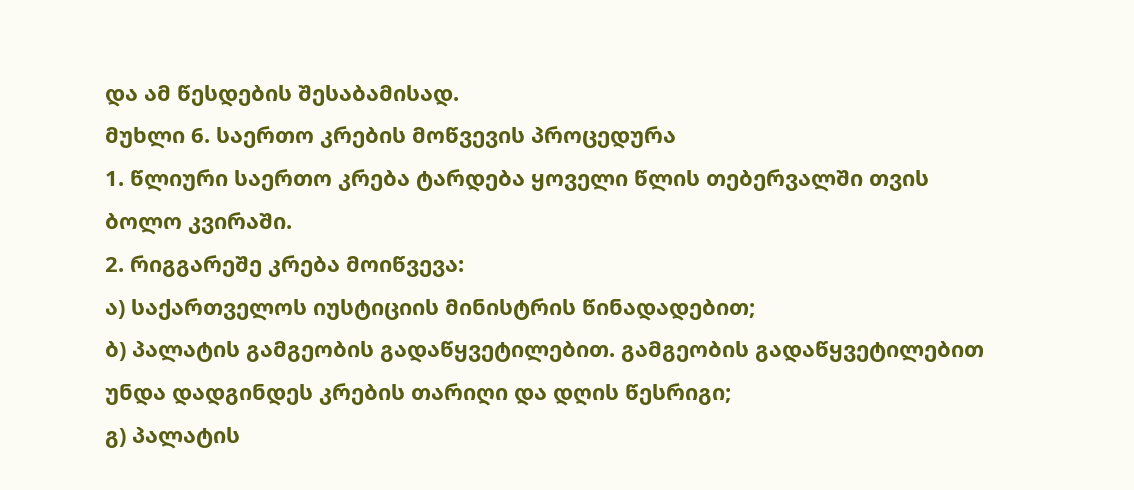და ამ წესდების შესაბამისად.
მუხლი 6. საერთო კრების მოწვევის პროცედურა
1. წლიური საერთო კრება ტარდება ყოველი წლის თებერვალში თვის ბოლო კვირაში.
2. რიგგარეშე კრება მოიწვევა:
ა) საქართველოს იუსტიციის მინისტრის წინადადებით;
ბ) პალატის გამგეობის გადაწყვეტილებით. გამგეობის გადაწყვეტილებით უნდა დადგინდეს კრების თარიღი და დღის წესრიგი;
გ) პალატის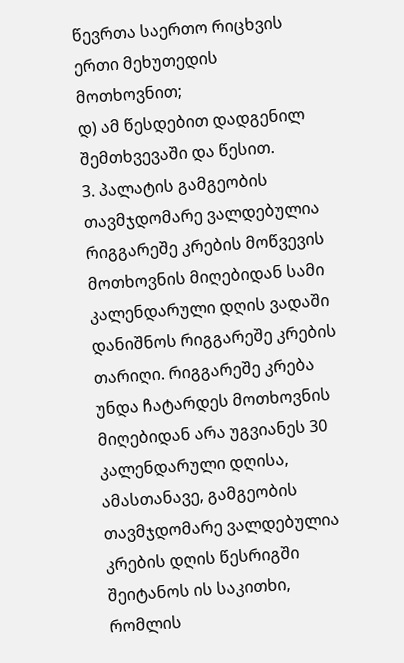წევრთა საერთო რიცხვის ერთი მეხუთედის მოთხოვნით;
დ) ამ წესდებით დადგენილ შემთხვევაში და წესით.
3. პალატის გამგეობის თავმჯდომარე ვალდებულია რიგგარეშე კრების მოწვევის მოთხოვნის მიღებიდან სამი კალენდარული დღის ვადაში დანიშნოს რიგგარეშე კრების თარიღი. რიგგარეშე კრება უნდა ჩატარდეს მოთხოვნის მიღებიდან არა უგვიანეს 30 კალენდარული დღისა, ამასთანავე, გამგეობის თავმჯდომარე ვალდებულია კრების დღის წესრიგში შეიტანოს ის საკითხი, რომლის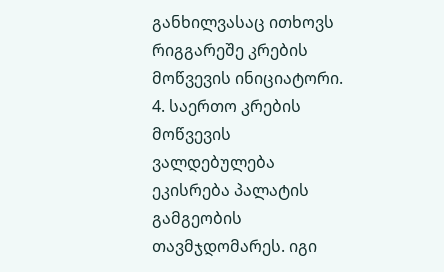განხილვასაც ითხოვს რიგგარეშე კრების მოწვევის ინიციატორი.
4. საერთო კრების მოწვევის ვალდებულება ეკისრება პალატის გამგეობის თავმჯდომარეს. იგი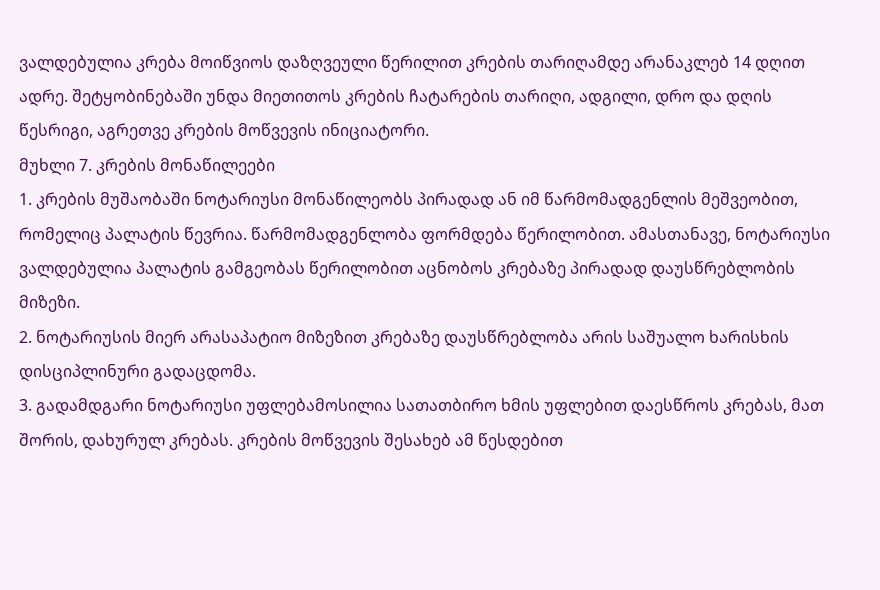ვალდებულია კრება მოიწვიოს დაზღვეული წერილით კრების თარიღამდე არანაკლებ 14 დღით ადრე. შეტყობინებაში უნდა მიეთითოს კრების ჩატარების თარიღი, ადგილი, დრო და დღის წესრიგი, აგრეთვე კრების მოწვევის ინიციატორი.
მუხლი 7. კრების მონაწილეები
1. კრების მუშაობაში ნოტარიუსი მონაწილეობს პირადად ან იმ წარმომადგენლის მეშვეობით, რომელიც პალატის წევრია. წარმომადგენლობა ფორმდება წერილობით. ამასთანავე, ნოტარიუსი ვალდებულია პალატის გამგეობას წერილობით აცნობოს კრებაზე პირადად დაუსწრებლობის მიზეზი.
2. ნოტარიუსის მიერ არასაპატიო მიზეზით კრებაზე დაუსწრებლობა არის საშუალო ხარისხის დისციპლინური გადაცდომა.
3. გადამდგარი ნოტარიუსი უფლებამოსილია სათათბირო ხმის უფლებით დაესწროს კრებას, მათ შორის, დახურულ კრებას. კრების მოწვევის შესახებ ამ წესდებით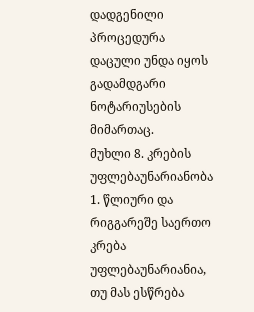დადგენილი პროცედურა დაცული უნდა იყოს გადამდგარი ნოტარიუსების მიმართაც.
მუხლი 8. კრების უფლებაუნარიანობა
1. წლიური და რიგგარეშე საერთო კრება უფლებაუნარიანია, თუ მას ესწრება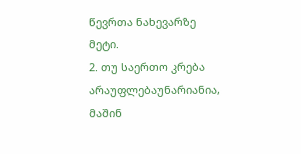წევრთა ნახევარზე მეტი.
2. თუ საერთო კრება არაუფლებაუნარიანია, მაშინ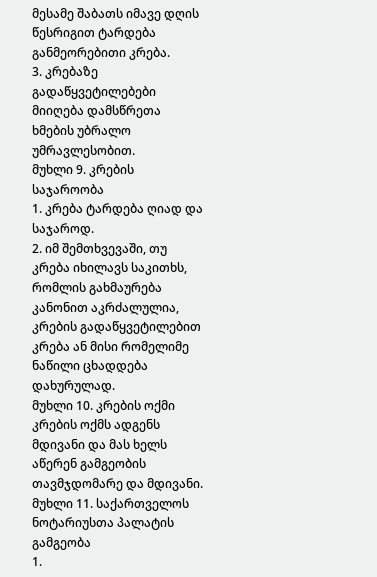მესამე შაბათს იმავე დღის წესრიგით ტარდება განმეორებითი კრება.
3. კრებაზე გადაწყვეტილებები მიიღება დამსწრეთა ხმების უბრალო უმრავლესობით.
მუხლი 9. კრების საჯაროობა
1. კრება ტარდება ღიად და საჯაროდ.
2. იმ შემთხვევაში, თუ კრება იხილავს საკითხს, რომლის გახმაურება კანონით აკრძალულია, კრების გადაწყვეტილებით კრება ან მისი რომელიმე ნაწილი ცხადდება დახურულად.
მუხლი 10. კრების ოქმი
კრების ოქმს ადგენს მდივანი და მას ხელს აწერენ გამგეობის თავმჯდომარე და მდივანი.
მუხლი 11. საქართველოს ნოტარიუსთა პალატის გამგეობა
1.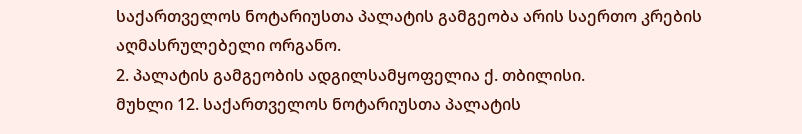საქართველოს ნოტარიუსთა პალატის გამგეობა არის საერთო კრების აღმასრულებელი ორგანო.
2. პალატის გამგეობის ადგილსამყოფელია ქ. თბილისი.
მუხლი 12. საქართველოს ნოტარიუსთა პალატის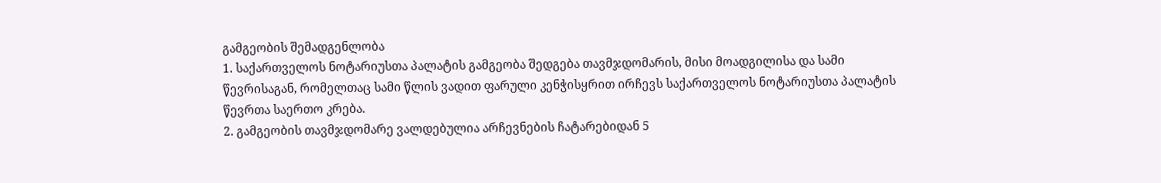გამგეობის შემადგენლობა
1. საქართველოს ნოტარიუსთა პალატის გამგეობა შედგება თავმჯდომარის, მისი მოადგილისა და სამი წევრისაგან, რომელთაც სამი წლის ვადით ფარული კენჭისყრით ირჩევს საქართველოს ნოტარიუსთა პალატის წევრთა საერთო კრება.
2. გამგეობის თავმჯდომარე ვალდებულია არჩევნების ჩატარებიდან 5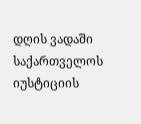დღის ვადაში საქართველოს იუსტიციის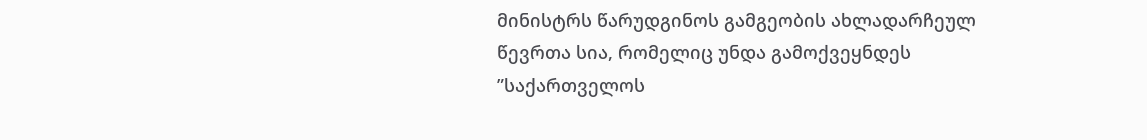მინისტრს წარუდგინოს გამგეობის ახლადარჩეულ წევრთა სია, რომელიც უნდა გამოქვეყნდეს ”საქართველოს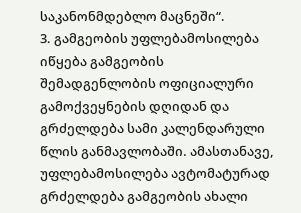საკანონმდებლო მაცნეში“.
3. გამგეობის უფლებამოსილება იწყება გამგეობის შემადგენლობის ოფიციალური გამოქვეყნების დღიდან და გრძელდება სამი კალენდარული წლის განმავლობაში. ამასთანავე, უფლებამოსილება ავტომატურად გრძელდება გამგეობის ახალი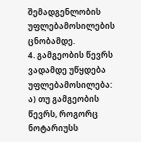შემადგენლობის უფლებამოსილების ცნობამდე.
4. გამგეობის წევრს ვადამდე უწყდება უფლებამოსილება:
ა) თუ გამგეობის წევრს, როგორც ნოტარიუსს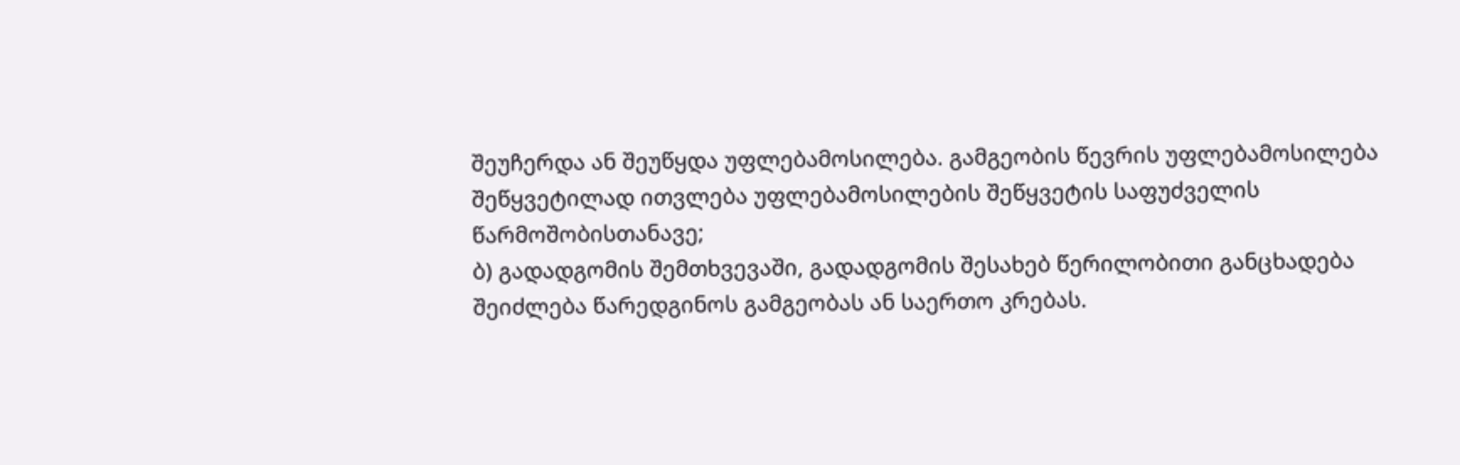შეუჩერდა ან შეუწყდა უფლებამოსილება. გამგეობის წევრის უფლებამოსილება შეწყვეტილად ითვლება უფლებამოსილების შეწყვეტის საფუძველის წარმოშობისთანავე;
ბ) გადადგომის შემთხვევაში, გადადგომის შესახებ წერილობითი განცხადება შეიძლება წარედგინოს გამგეობას ან საერთო კრებას.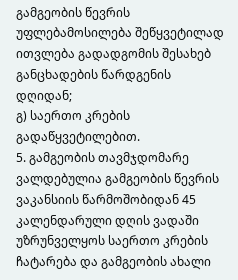გამგეობის წევრის უფლებამოსილება შეწყვეტილად ითვლება გადადგომის შესახებ განცხადების წარდგენის დღიდან;
გ) საერთო კრების გადაწყვეტილებით.
5. გამგეობის თავმჯდომარე ვალდებულია გამგეობის წევრის ვაკანსიის წარმოშობიდან 45 კალენდარული დღის ვადაში უზრუნველყოს საერთო კრების ჩატარება და გამგეობის ახალი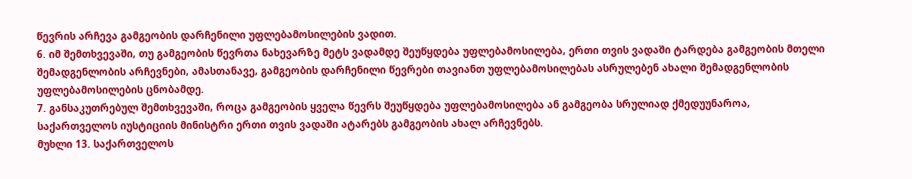წევრის არჩევა გამგეობის დარჩენილი უფლებამოსილების ვადით.
6. იმ შემთხვევაში, თუ გამგეობის წევრთა ნახევარზე მეტს ვადამდე შეუწყდება უფლებამოსილება, ერთი თვის ვადაში ტარდება გამგეობის მთელი შემადგენლობის არჩევნები, ამასთანავე, გამგეობის დარჩენილი წევრები თავიანთ უფლებამოსილებას ასრულებენ ახალი შემადგენლობის უფლებამოსილების ცნობამდე.
7. განსაკუთრებულ შემთხვევაში, როცა გამგეობის ყველა წევრს შეუწყდება უფლებამოსილება ან გამგეობა სრულიად ქმედუუნაროა, საქართველოს იუსტიციის მინისტრი ერთი თვის ვადაში ატარებს გამგეობის ახალ არჩევნებს.
მუხლი 13. საქართველოს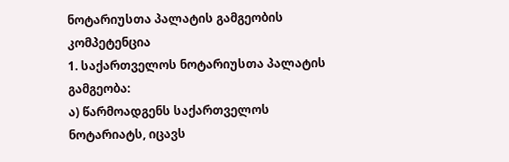ნოტარიუსთა პალატის გამგეობის კომპეტენცია
1. საქართველოს ნოტარიუსთა პალატის გამგეობა:
ა) წარმოადგენს საქართველოს ნოტარიატს, იცავს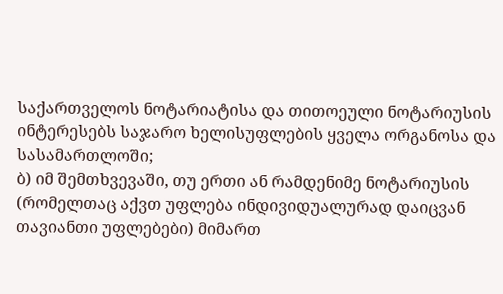საქართველოს ნოტარიატისა და თითოეული ნოტარიუსის ინტერესებს საჯარო ხელისუფლების ყველა ორგანოსა და სასამართლოში;
ბ) იმ შემთხვევაში, თუ ერთი ან რამდენიმე ნოტარიუსის (რომელთაც აქვთ უფლება ინდივიდუალურად დაიცვან თავიანთი უფლებები) მიმართ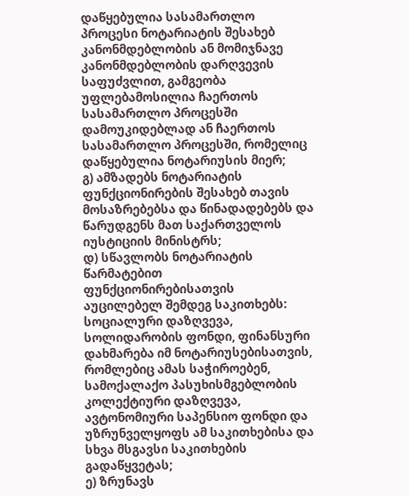დაწყებულია სასამართლო პროცესი ნოტარიატის შესახებ კანონმდებლობის ან მომიჯნავე კანონმდებლობის დარღვევის საფუძვლით, გამგეობა უფლებამოსილია ჩაერთოს სასამართლო პროცესში დამოუკიდებლად ან ჩაერთოს სასამართლო პროცესში, რომელიც დაწყებულია ნოტარიუსის მიერ;
გ) ამზადებს ნოტარიატის ფუნქციონირების შესახებ თავის მოსაზრებებსა და წინადადებებს და წარუდგენს მათ საქართველოს იუსტიციის მინისტრს;
დ) სწავლობს ნოტარიატის წარმატებით ფუნქციონირებისათვის აუცილებელ შემდეგ საკითხებს: სოციალური დაზღვევა, სოლიდარობის ფონდი, ფინანსური დახმარება იმ ნოტარიუსებისათვის, რომლებიც ამას საჭიროებენ, სამოქალაქო პასუხისმგებლობის კოლექტიური დაზღვევა, ავტონომიური საპენსიო ფონდი და უზრუნველყოფს ამ საკითხებისა და სხვა მსგავსი საკითხების გადაწყვეტას;
ე) ზრუნავს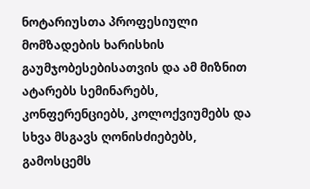ნოტარიუსთა პროფესიული მომზადების ხარისხის გაუმჯობესებისათვის და ამ მიზნით ატარებს სემინარებს, კონფერენციებს, კოლოქვიუმებს და სხვა მსგავს ღონისძიებებს, გამოსცემს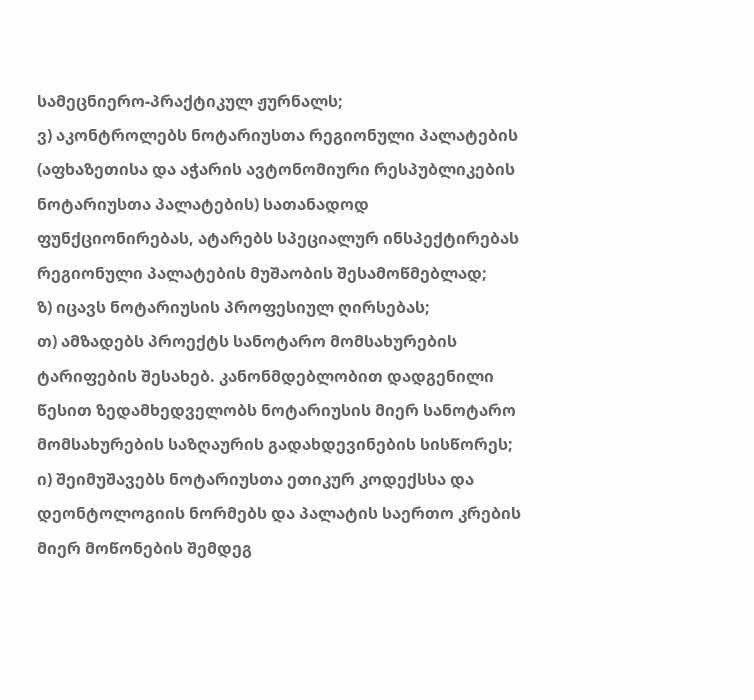სამეცნიერო-პრაქტიკულ ჟურნალს;
ვ) აკონტროლებს ნოტარიუსთა რეგიონული პალატების (აფხაზეთისა და აჭარის ავტონომიური რესპუბლიკების ნოტარიუსთა პალატების) სათანადოდ ფუნქციონირებას, ატარებს სპეციალურ ინსპექტირებას რეგიონული პალატების მუშაობის შესამოწმებლად;
ზ) იცავს ნოტარიუსის პროფესიულ ღირსებას;
თ) ამზადებს პროექტს სანოტარო მომსახურების ტარიფების შესახებ. კანონმდებლობით დადგენილი წესით ზედამხედველობს ნოტარიუსის მიერ სანოტარო მომსახურების საზღაურის გადახდევინების სისწორეს;
ი) შეიმუშავებს ნოტარიუსთა ეთიკურ კოდექსსა და დეონტოლოგიის ნორმებს და პალატის საერთო კრების მიერ მოწონების შემდეგ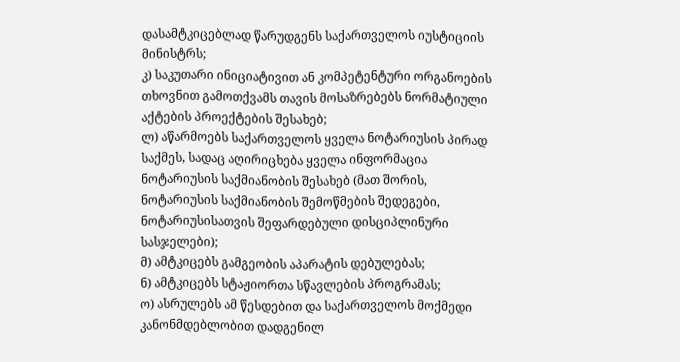დასამტკიცებლად წარუდგენს საქართველოს იუსტიციის მინისტრს;
კ) საკუთარი ინიციატივით ან კომპეტენტური ორგანოების თხოვნით გამოთქვამს თავის მოსაზრებებს ნორმატიული აქტების პროექტების შესახებ;
ლ) აწარმოებს საქართველოს ყველა ნოტარიუსის პირად საქმეს, სადაც აღირიცხება ყველა ინფორმაცია ნოტარიუსის საქმიანობის შესახებ (მათ შორის, ნოტარიუსის საქმიანობის შემოწმების შედეგები, ნოტარიუსისათვის შეფარდებული დისციპლინური სასჯელები);
მ) ამტკიცებს გამგეობის აპარატის დებულებას;
ნ) ამტკიცებს სტაჟიორთა სწავლების პროგრამას;
ო) ასრულებს ამ წესდებით და საქართველოს მოქმედი კანონმდებლობით დადგენილ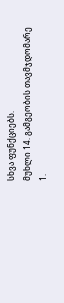სხვა ფუნქციებს.
მუხლი 14. გამგეობის თავმჯდომარე
1.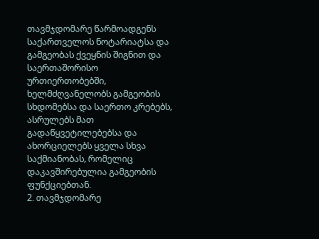თავმჯდომარე წარმოადგენს საქართველოს ნოტარიატსა და გამგეობას ქვეყნის შიგნით და საერთაშორისო ურთიერთობებში, ხელმძღვანელობს გამგეობის სხდომებსა და საერთო კრებებს, ასრულებს მათ გადაწყვეტილებებსა და ახორციელებს ყველა სხვა საქმიანობას, რომელიც დაკავშირებულია გამგეობის ფუნქციებთან.
2. თავმჯდომარე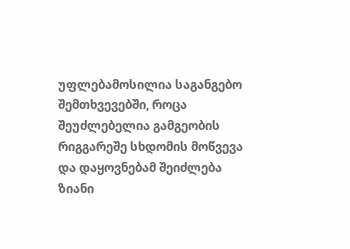უფლებამოსილია საგანგებო შემთხვევებში, როცა შეუძლებელია გამგეობის რიგგარეშე სხდომის მოწვევა და დაყოვნებამ შეიძლება ზიანი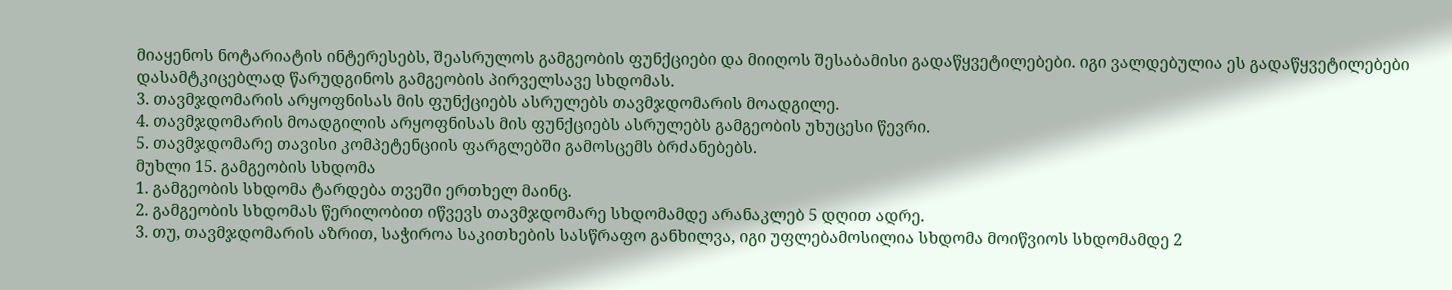მიაყენოს ნოტარიატის ინტერესებს, შეასრულოს გამგეობის ფუნქციები და მიიღოს შესაბამისი გადაწყვეტილებები. იგი ვალდებულია ეს გადაწყვეტილებები დასამტკიცებლად წარუდგინოს გამგეობის პირველსავე სხდომას.
3. თავმჯდომარის არყოფნისას მის ფუნქციებს ასრულებს თავმჯდომარის მოადგილე.
4. თავმჯდომარის მოადგილის არყოფნისას მის ფუნქციებს ასრულებს გამგეობის უხუცესი წევრი.
5. თავმჯდომარე თავისი კომპეტენციის ფარგლებში გამოსცემს ბრძანებებს.
მუხლი 15. გამგეობის სხდომა
1. გამგეობის სხდომა ტარდება თვეში ერთხელ მაინც.
2. გამგეობის სხდომას წერილობით იწვევს თავმჯდომარე სხდომამდე არანაკლებ 5 დღით ადრე.
3. თუ, თავმჯდომარის აზრით, საჭიროა საკითხების სასწრაფო განხილვა, იგი უფლებამოსილია სხდომა მოიწვიოს სხდომამდე 2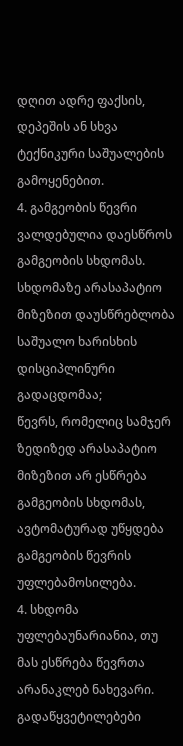დღით ადრე ფაქსის, დეპეშის ან სხვა ტექნიკური საშუალების გამოყენებით.
4. გამგეობის წევრი ვალდებულია დაესწროს გამგეობის სხდომას.
სხდომაზე არასაპატიო მიზეზით დაუსწრებლობა საშუალო ხარისხის დისციპლინური გადაცდომაა;
წევრს, რომელიც სამჯერ ზედიზედ არასაპატიო მიზეზით არ ესწრება გამგეობის სხდომას, ავტომატურად უწყდება გამგეობის წევრის უფლებამოსილება.
4. სხდომა უფლებაუნარიანია, თუ მას ესწრება წევრთა არანაკლებ ნახევარი. გადაწყვეტილებები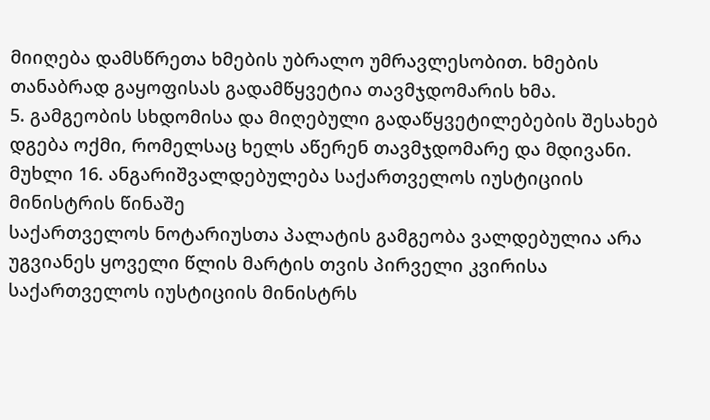მიიღება დამსწრეთა ხმების უბრალო უმრავლესობით. ხმების თანაბრად გაყოფისას გადამწყვეტია თავმჯდომარის ხმა.
5. გამგეობის სხდომისა და მიღებული გადაწყვეტილებების შესახებ დგება ოქმი, რომელსაც ხელს აწერენ თავმჯდომარე და მდივანი.
მუხლი 16. ანგარიშვალდებულება საქართველოს იუსტიციის მინისტრის წინაშე
საქართველოს ნოტარიუსთა პალატის გამგეობა ვალდებულია არა უგვიანეს ყოველი წლის მარტის თვის პირველი კვირისა საქართველოს იუსტიციის მინისტრს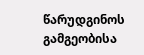წარუდგინოს გამგეობისა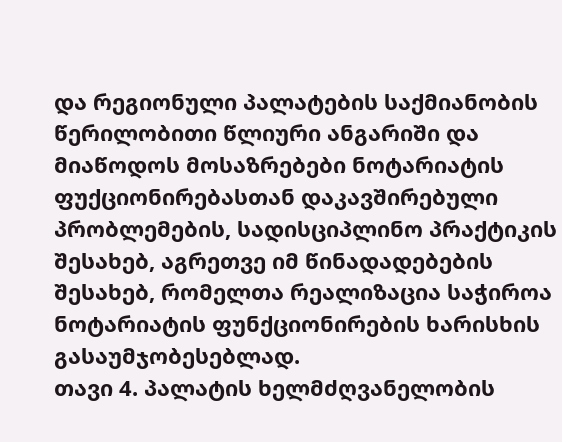და რეგიონული პალატების საქმიანობის წერილობითი წლიური ანგარიში და მიაწოდოს მოსაზრებები ნოტარიატის ფუქციონირებასთან დაკავშირებული პრობლემების, სადისციპლინო პრაქტიკის შესახებ, აგრეთვე იმ წინადადებების შესახებ, რომელთა რეალიზაცია საჭიროა ნოტარიატის ფუნქციონირების ხარისხის გასაუმჯობესებლად.
თავი 4. პალატის ხელმძღვანელობის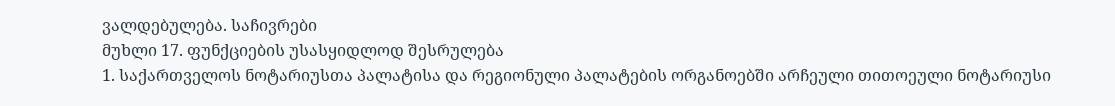ვალდებულება. საჩივრები
მუხლი 17. ფუნქციების უსასყიდლოდ შესრულება
1. საქართველოს ნოტარიუსთა პალატისა და რეგიონული პალატების ორგანოებში არჩეული თითოეული ნოტარიუსი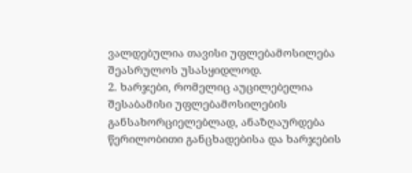ვალდებულია თავისი უფლებამოსილება შეასრულოს უსასყიდლოდ.
2. ხარჯები, რომელიც აუცილებელია შესაბამისი უფლებამოსილების განსახორციელებლად, ანაზღაურდება წერილობითი განცხადებისა და ხარჯების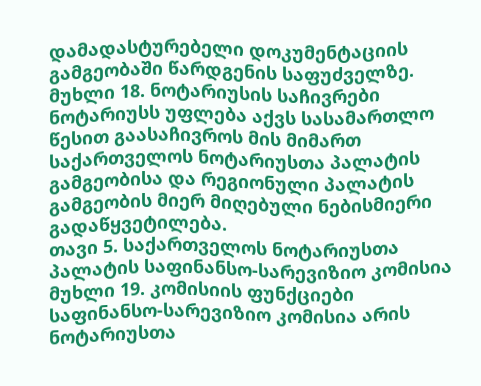დამადასტურებელი დოკუმენტაციის გამგეობაში წარდგენის საფუძველზე.
მუხლი 18. ნოტარიუსის საჩივრები
ნოტარიუსს უფლება აქვს სასამართლო წესით გაასაჩივროს მის მიმართ საქართველოს ნოტარიუსთა პალატის გამგეობისა და რეგიონული პალატის გამგეობის მიერ მიღებული ნებისმიერი გადაწყვეტილება.
თავი 5. საქართველოს ნოტარიუსთა პალატის საფინანსო-სარევიზიო კომისია
მუხლი 19. კომისიის ფუნქციები
საფინანსო-სარევიზიო კომისია არის ნოტარიუსთა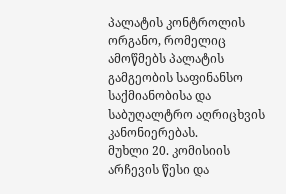პალატის კონტროლის ორგანო, რომელიც ამოწმებს პალატის გამგეობის საფინანსო საქმიანობისა და საბუღალტრო აღრიცხვის კანონიერებას.
მუხლი 20. კომისიის არჩევის წესი და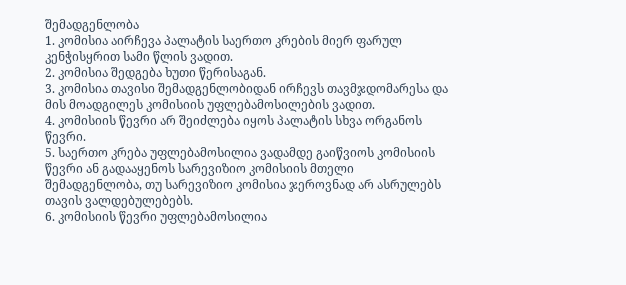შემადგენლობა
1. კომისია აირჩევა პალატის საერთო კრების მიერ ფარულ კენჭისყრით სამი წლის ვადით.
2. კომისია შედგება ხუთი წერისაგან.
3. კომისია თავისი შემადგენლობიდან ირჩევს თავმჯდომარესა და მის მოადგილეს კომისიის უფლებამოსილების ვადით.
4. კომისიის წევრი არ შეიძლება იყოს პალატის სხვა ორგანოს წევრი.
5. საერთო კრება უფლებამოსილია ვადამდე გაიწვიოს კომისიის წევრი ან გადააყენოს სარევიზიო კომისიის მთელი შემადგენლობა, თუ სარევიზიო კომისია ჯეროვნად არ ასრულებს თავის ვალდებულებებს.
6. კომისიის წევრი უფლებამოსილია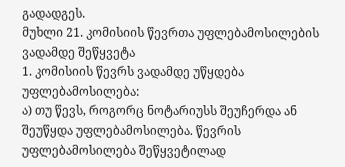გადადგეს.
მუხლი 21. კომისიის წევრთა უფლებამოსილების ვადამდე შეწყვეტა
1. კომისიის წევრს ვადამდე უწყდება უფლებამოსილება:
ა) თუ წევს, როგორც ნოტარიუსს შეუჩერდა ან შეუწყდა უფლებამოსილება. წევრის უფლებამოსილება შეწყვეტილად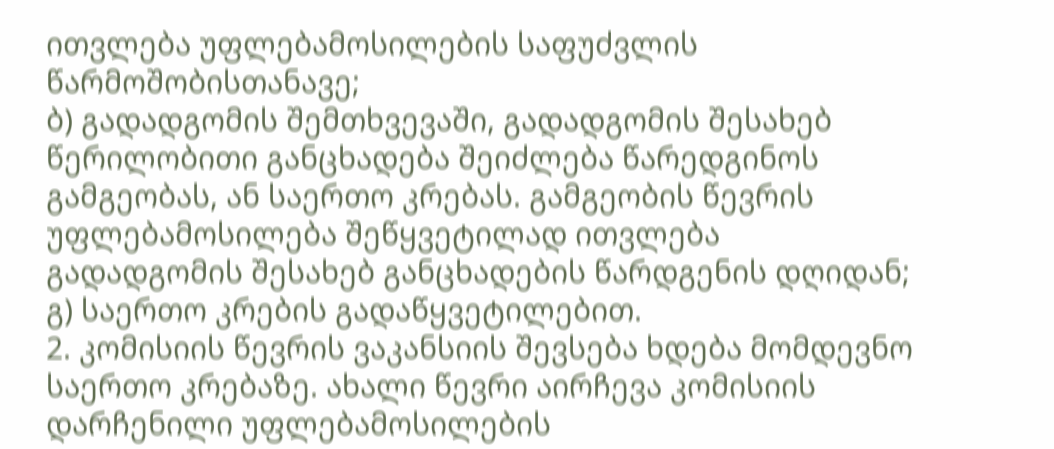ითვლება უფლებამოსილების საფუძვლის წარმოშობისთანავე;
ბ) გადადგომის შემთხვევაში, გადადგომის შესახებ წერილობითი განცხადება შეიძლება წარედგინოს გამგეობას, ან საერთო კრებას. გამგეობის წევრის უფლებამოსილება შეწყვეტილად ითვლება გადადგომის შესახებ განცხადების წარდგენის დღიდან;
გ) საერთო კრების გადაწყვეტილებით.
2. კომისიის წევრის ვაკანსიის შევსება ხდება მომდევნო საერთო კრებაზე. ახალი წევრი აირჩევა კომისიის დარჩენილი უფლებამოსილების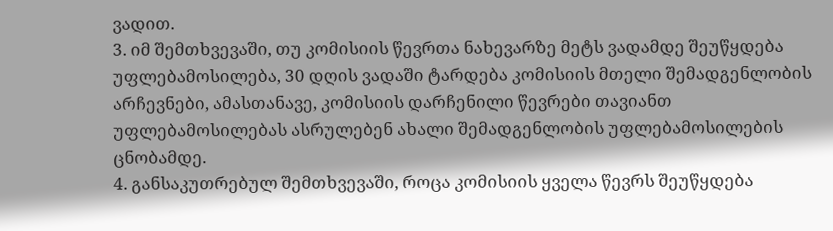ვადით.
3. იმ შემთხვევაში, თუ კომისიის წევრთა ნახევარზე მეტს ვადამდე შეუწყდება უფლებამოსილება, 30 დღის ვადაში ტარდება კომისიის მთელი შემადგენლობის არჩევნები, ამასთანავე, კომისიის დარჩენილი წევრები თავიანთ უფლებამოსილებას ასრულებენ ახალი შემადგენლობის უფლებამოსილების ცნობამდე.
4. განსაკუთრებულ შემთხვევაში, როცა კომისიის ყველა წევრს შეუწყდება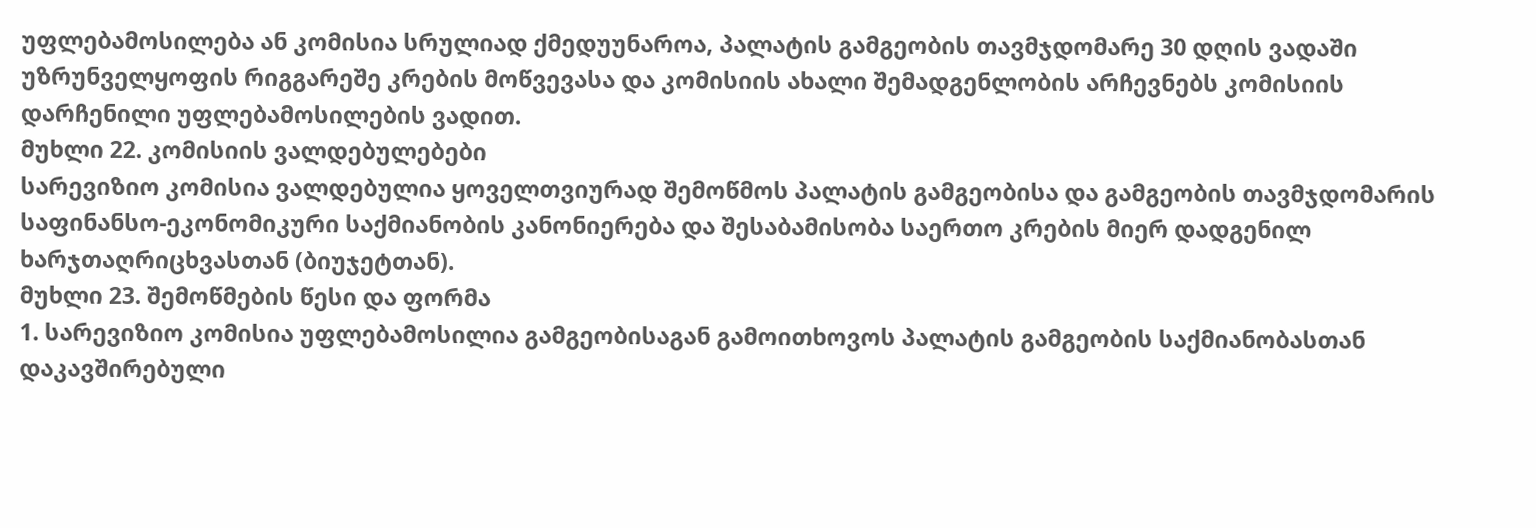უფლებამოსილება ან კომისია სრულიად ქმედუუნაროა, პალატის გამგეობის თავმჯდომარე 30 დღის ვადაში უზრუნველყოფის რიგგარეშე კრების მოწვევასა და კომისიის ახალი შემადგენლობის არჩევნებს კომისიის დარჩენილი უფლებამოსილების ვადით.
მუხლი 22. კომისიის ვალდებულებები
სარევიზიო კომისია ვალდებულია ყოველთვიურად შემოწმოს პალატის გამგეობისა და გამგეობის თავმჯდომარის საფინანსო-ეკონომიკური საქმიანობის კანონიერება და შესაბამისობა საერთო კრების მიერ დადგენილ ხარჯთაღრიცხვასთან (ბიუჯეტთან).
მუხლი 23. შემოწმების წესი და ფორმა
1. სარევიზიო კომისია უფლებამოსილია გამგეობისაგან გამოითხოვოს პალატის გამგეობის საქმიანობასთან დაკავშირებული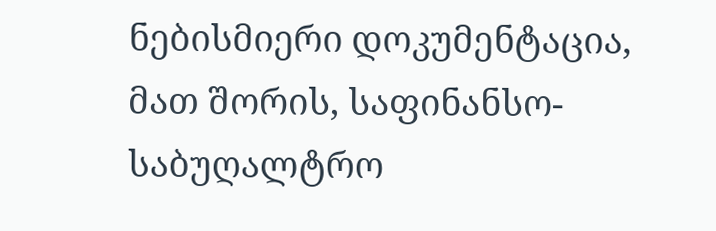ნებისმიერი დოკუმენტაცია, მათ შორის, საფინანსო-საბუღალტრო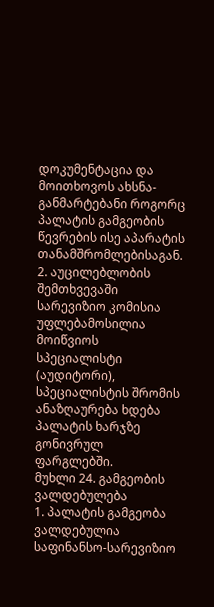დოკუმენტაცია და მოითხოვოს ახსნა-განმარტებანი როგორც პალატის გამგეობის წევრების ისე აპარატის თანამშრომლებისაგან.
2. აუცილებლობის შემთხვევაში სარევიზიო კომისია უფლებამოსილია მოიწვიოს სპეციალისტი (აუდიტორი), სპეციალისტის შრომის ანაზღაურება ხდება პალატის ხარჯზე გონივრულ ფარგლებში.
მუხლი 24. გამგეობის ვალდებულება
1. პალატის გამგეობა ვალდებულია საფინანსო-სარევიზიო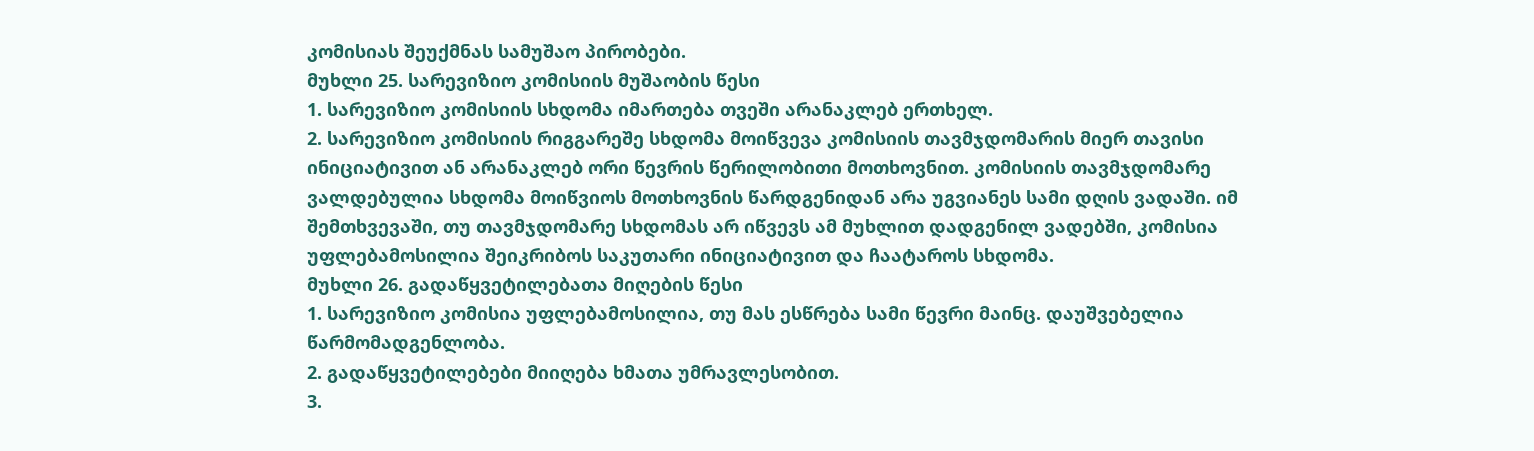კომისიას შეუქმნას სამუშაო პირობები.
მუხლი 25. სარევიზიო კომისიის მუშაობის წესი
1. სარევიზიო კომისიის სხდომა იმართება თვეში არანაკლებ ერთხელ.
2. სარევიზიო კომისიის რიგგარეშე სხდომა მოიწვევა კომისიის თავმჯდომარის მიერ თავისი ინიციატივით ან არანაკლებ ორი წევრის წერილობითი მოთხოვნით. კომისიის თავმჯდომარე ვალდებულია სხდომა მოიწვიოს მოთხოვნის წარდგენიდან არა უგვიანეს სამი დღის ვადაში. იმ შემთხვევაში, თუ თავმჯდომარე სხდომას არ იწვევს ამ მუხლით დადგენილ ვადებში, კომისია უფლებამოსილია შეიკრიბოს საკუთარი ინიციატივით და ჩაატაროს სხდომა.
მუხლი 26. გადაწყვეტილებათა მიღების წესი
1. სარევიზიო კომისია უფლებამოსილია, თუ მას ესწრება სამი წევრი მაინც. დაუშვებელია წარმომადგენლობა.
2. გადაწყვეტილებები მიიღება ხმათა უმრავლესობით.
3.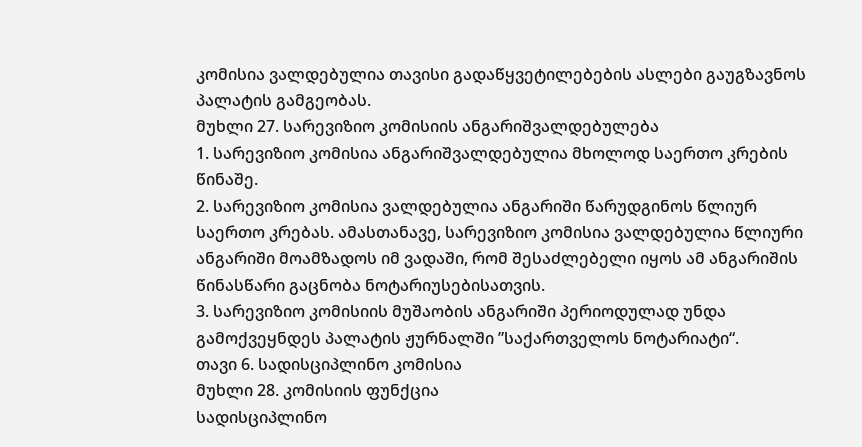კომისია ვალდებულია თავისი გადაწყვეტილებების ასლები გაუგზავნოს პალატის გამგეობას.
მუხლი 27. სარევიზიო კომისიის ანგარიშვალდებულება
1. სარევიზიო კომისია ანგარიშვალდებულია მხოლოდ საერთო კრების წინაშე.
2. სარევიზიო კომისია ვალდებულია ანგარიში წარუდგინოს წლიურ საერთო კრებას. ამასთანავე, სარევიზიო კომისია ვალდებულია წლიური ანგარიში მოამზადოს იმ ვადაში, რომ შესაძლებელი იყოს ამ ანგარიშის წინასწარი გაცნობა ნოტარიუსებისათვის.
3. სარევიზიო კომისიის მუშაობის ანგარიში პერიოდულად უნდა გამოქვეყნდეს პალატის ჟურნალში ”საქართველოს ნოტარიატი“.
თავი 6. სადისციპლინო კომისია
მუხლი 28. კომისიის ფუნქცია
სადისციპლინო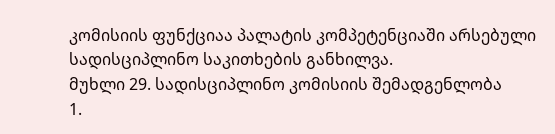კომისიის ფუნქციაა პალატის კომპეტენციაში არსებული სადისციპლინო საკითხების განხილვა.
მუხლი 29. სადისციპლინო კომისიის შემადგენლობა
1.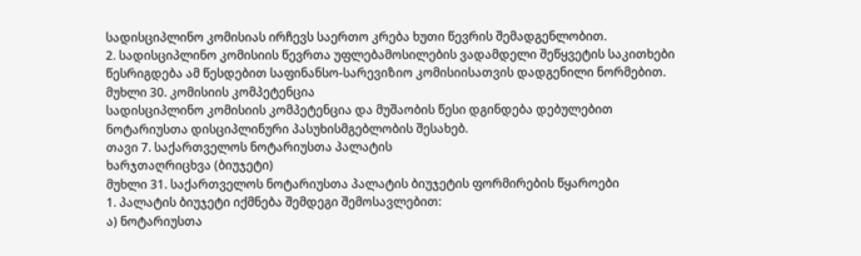სადისციპლინო კომისიას ირჩევს საერთო კრება ხუთი წევრის შემადგენლობით.
2. სადისციპლინო კომისიის წევრთა უფლებამოსილების ვადამდელი შეწყვეტის საკითხები წესრიგდება ამ წესდებით საფინანსო-სარევიზიო კომისიისათვის დადგენილი ნორმებით.
მუხლი 30. კომისიის კომპეტენცია
სადისციპლინო კომისიის კომპეტენცია და მუშაობის წესი დგინდება დებულებით ნოტარიუსთა დისციპლინური პასუხისმგებლობის შესახებ.
თავი 7. საქართველოს ნოტარიუსთა პალატის
ხარჯთაღრიცხვა (ბიუჯეტი)
მუხლი 31. საქართველოს ნოტარიუსთა პალატის ბიუჯეტის ფორმირების წყაროები
1. პალატის ბიუჯეტი იქმნება შემდეგი შემოსავლებით:
ა) ნოტარიუსთა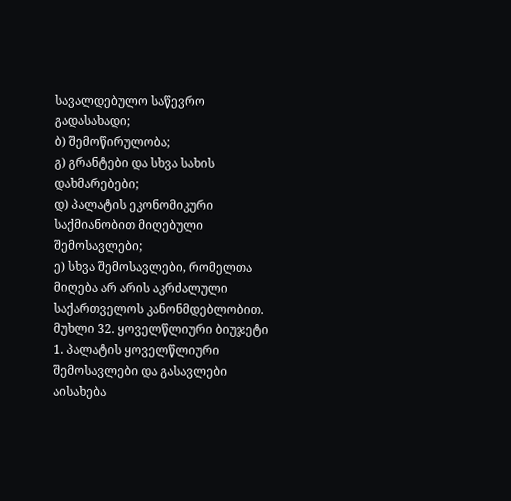სავალდებულო საწევრო გადასახადი;
ბ) შემოწირულობა;
გ) გრანტები და სხვა სახის დახმარებები;
დ) პალატის ეკონომიკური საქმიანობით მიღებული შემოსავლები;
ე) სხვა შემოსავლები, რომელთა მიღება არ არის აკრძალული საქართველოს კანონმდებლობით.
მუხლი 32. ყოველწლიური ბიუჯეტი
1. პალატის ყოველწლიური შემოსავლები და გასავლები აისახება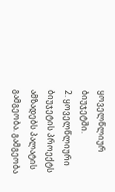ყოველწლიურ ბიუჯეტში.
2. ყოველწლიური ბიუჯეტის პროექტს ამზადებს პალატის გამგეობა. გამგეობა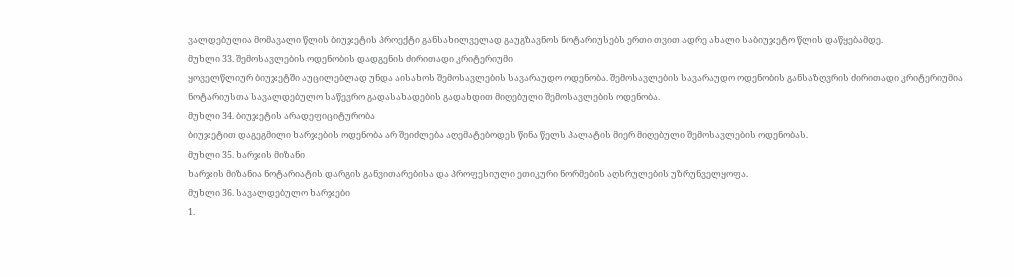ვალდებულია მომავალი წლის ბიუჯეტის პროექტი განსახილველად გაუგზავნოს ნოტარიუსებს ერთი თვით ადრე ახალი საბიუჯეტო წლის დაწყებამდე.
მუხლი 33. შემოსავლების ოდენობის დადგენის ძირითადი კრიტერიუმი
ყოველწლიურ ბიუჯეტში აუცილებლად უნდა აისახოს შემოსავლების სავარაუდო ოდენობა. შემოსავლების სავარაუდო ოდენობის განსაზღვრის ძირითადი კრიტერიუმია ნოტარიუსთა სავალდებულო საწევრო გადასახადების გადახდით მიღებული შემოსავლების ოდენობა.
მუხლი 34. ბიუჯეტის არადეფიციტურობა
ბიუჯეტით დაგეგმილი ხარჯების ოდენობა არ შეიძლება აღემატებოდეს წინა წელს პალატის მიერ მიღებული შემოსავლების ოდენობას.
მუხლი 35. ხარჯის მიზანი
ხარჯის მიზანია ნოტარიატის დარგის განვითარებისა და პროფესიული ეთიკური ნორმების აღსრულების უზრუნველყოფა.
მუხლი 36. სავალდებულო ხარჯები
1.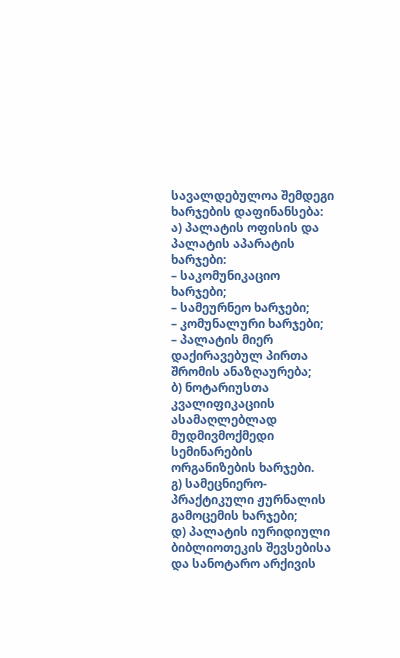სავალდებულოა შემდეგი ხარჯების დაფინანსება:
ა) პალატის ოფისის და პალატის აპარატის ხარჯები:
– საკომუნიკაციო ხარჯები;
– სამეურნეო ხარჯები;
– კომუნალური ხარჯები;
– პალატის მიერ დაქირავებულ პირთა შრომის ანაზღაურება;
ბ) ნოტარიუსთა კვალიფიკაციის ასამაღლებლად მუდმივმოქმედი სემინარების ორგანიზების ხარჯები.
გ) სამეცნიერო-პრაქტიკული ჟურნალის გამოცემის ხარჯები;
დ) პალატის იურიდიული ბიბლიოთეკის შევსებისა და სანოტარო არქივის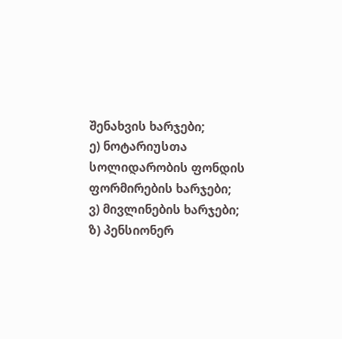შენახვის ხარჯები;
ე) ნოტარიუსთა სოლიდარობის ფონდის ფორმირების ხარჯები;
ვ) მივლინების ხარჯები;
ზ) პენსიონერ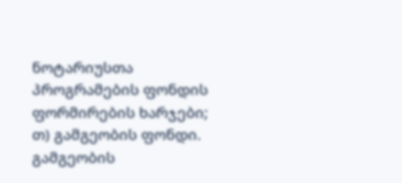ნოტარიუსთა პროგრამების ფონდის ფორმირების ხარჯები;
თ) გამგეობის ფონდი. გამგეობის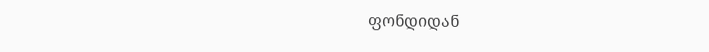ფონდიდან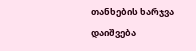თანხების ხარჯვა დაიშვება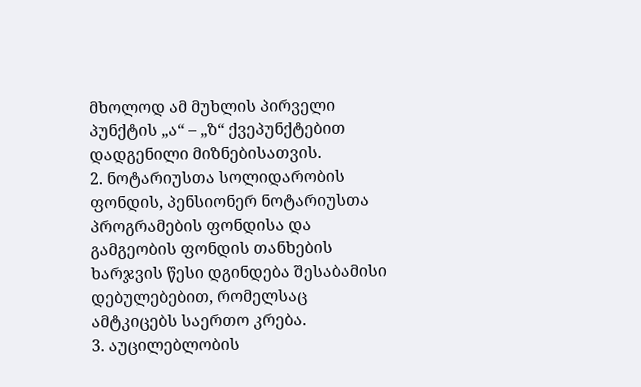მხოლოდ ამ მუხლის პირველი პუნქტის „ა“ – „ზ“ ქვეპუნქტებით დადგენილი მიზნებისათვის.
2. ნოტარიუსთა სოლიდარობის ფონდის, პენსიონერ ნოტარიუსთა პროგრამების ფონდისა და გამგეობის ფონდის თანხების ხარჯვის წესი დგინდება შესაბამისი დებულებებით, რომელსაც ამტკიცებს საერთო კრება.
3. აუცილებლობის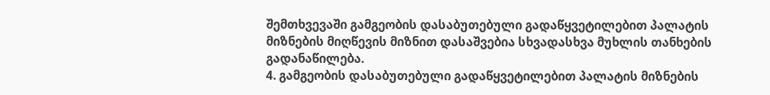შემთხვევაში გამგეობის დასაბუთებული გადაწყვეტილებით პალატის მიზნების მიღწევის მიზნით დასაშვებია სხვადასხვა მუხლის თანხების გადანაწილება.
4. გამგეობის დასაბუთებული გადაწყვეტილებით პალატის მიზნების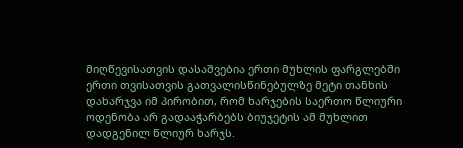მიღწევისათვის დასაშვებია ერთი მუხლის ფარგლებში ერთი თვისათვის გათვალისწინებულზე მეტი თანხის დახარჯვა იმ პირობით, რომ ხარჯების საერთო წლიური ოდენობა არ გადააჭარბებს ბიუჯეტის ამ მუხლით დადგენილ წლიურ ხარჯს.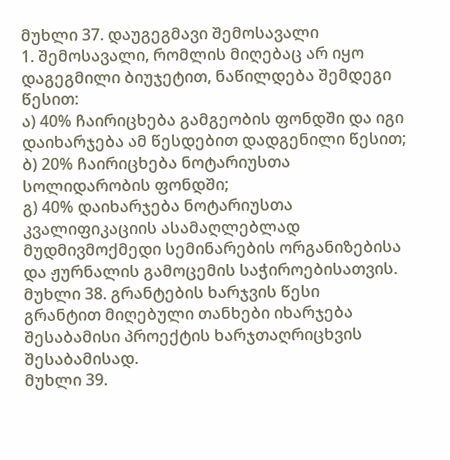მუხლი 37. დაუგეგმავი შემოსავალი
1. შემოსავალი, რომლის მიღებაც არ იყო დაგეგმილი ბიუჯეტით, ნაწილდება შემდეგი წესით:
ა) 40% ჩაირიცხება გამგეობის ფონდში და იგი დაიხარჯება ამ წესდებით დადგენილი წესით;
ბ) 20% ჩაირიცხება ნოტარიუსთა სოლიდარობის ფონდში;
გ) 40% დაიხარჯება ნოტარიუსთა კვალიფიკაციის ასამაღლებლად მუდმივმოქმედი სემინარების ორგანიზებისა და ჟურნალის გამოცემის საჭიროებისათვის.
მუხლი 38. გრანტების ხარჯვის წესი
გრანტით მიღებული თანხები იხარჯება შესაბამისი პროექტის ხარჯთაღრიცხვის შესაბამისად.
მუხლი 39.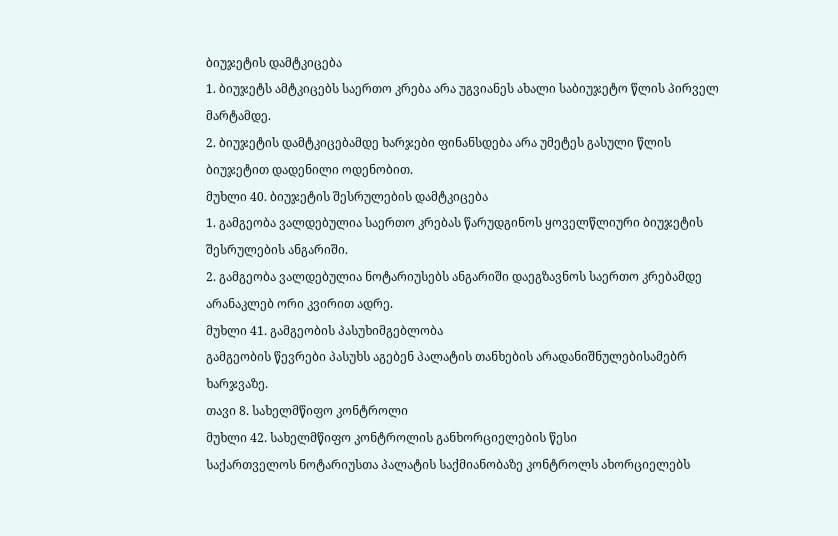ბიუჯეტის დამტკიცება
1. ბიუჯეტს ამტკიცებს საერთო კრება არა უგვიანეს ახალი საბიუჯეტო წლის პირველ მარტამდე.
2. ბიუჯეტის დამტკიცებამდე ხარჯები ფინანსდება არა უმეტეს გასული წლის ბიუჯეტით დადენილი ოდენობით.
მუხლი 40. ბიუჯეტის შესრულების დამტკიცება
1. გამგეობა ვალდებულია საერთო კრებას წარუდგინოს ყოველწლიური ბიუჯეტის შესრულების ანგარიში.
2. გამგეობა ვალდებულია ნოტარიუსებს ანგარიში დაეგზავნოს საერთო კრებამდე არანაკლებ ორი კვირით ადრე.
მუხლი 41. გამგეობის პასუხიმგებლობა
გამგეობის წევრები პასუხს აგებენ პალატის თანხების არადანიშნულებისამებრ ხარჯვაზე.
თავი 8. სახელმწიფო კონტროლი
მუხლი 42. სახელმწიფო კონტროლის განხორციელების წესი
საქართველოს ნოტარიუსთა პალატის საქმიანობაზე კონტროლს ახორციელებს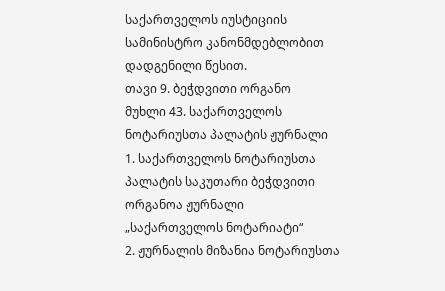საქართველოს იუსტიციის სამინისტრო კანონმდებლობით დადგენილი წესით.
თავი 9. ბეჭდვითი ორგანო
მუხლი 43. საქართველოს ნოტარიუსთა პალატის ჟურნალი
1. საქართველოს ნოტარიუსთა პალატის საკუთარი ბეჭდვითი ორგანოა ჟურნალი „საქართველოს ნოტარიატი“
2. ჟურნალის მიზანია ნოტარიუსთა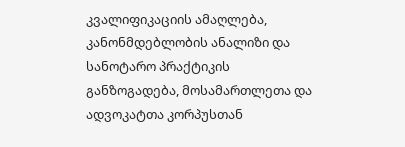კვალიფიკაციის ამაღლება, კანონმდებლობის ანალიზი და სანოტარო პრაქტიკის განზოგადება, მოსამართლეთა და ადვოკატთა კორპუსთან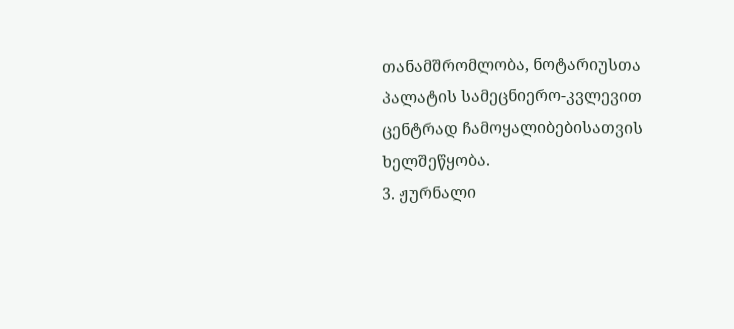თანამშრომლობა, ნოტარიუსთა პალატის სამეცნიერო-კვლევით ცენტრად ჩამოყალიბებისათვის ხელშეწყობა.
3. ჟურნალი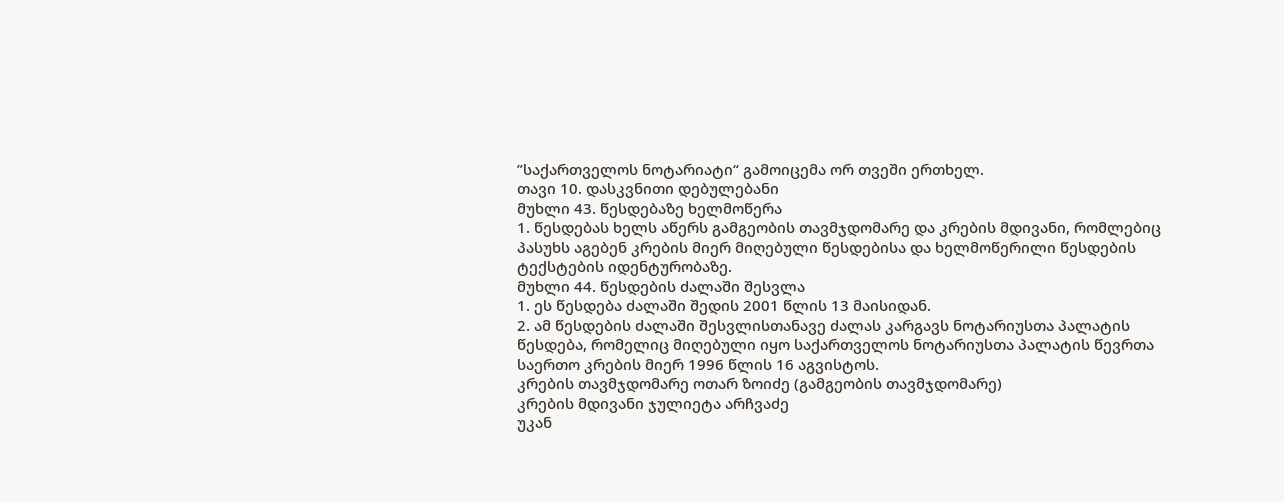”საქართველოს ნოტარიატი“ გამოიცემა ორ თვეში ერთხელ.
თავი 10. დასკვნითი დებულებანი
მუხლი 43. წესდებაზე ხელმოწერა
1. წესდებას ხელს აწერს გამგეობის თავმჯდომარე და კრების მდივანი, რომლებიც პასუხს აგებენ კრების მიერ მიღებული წესდებისა და ხელმოწერილი წესდების ტექსტების იდენტურობაზე.
მუხლი 44. წესდების ძალაში შესვლა
1. ეს წესდება ძალაში შედის 2001 წლის 13 მაისიდან.
2. ამ წესდების ძალაში შესვლისთანავე ძალას კარგავს ნოტარიუსთა პალატის წესდება, რომელიც მიღებული იყო საქართველოს ნოტარიუსთა პალატის წევრთა საერთო კრების მიერ 1996 წლის 16 აგვისტოს.
კრების თავმჯდომარე ოთარ ზოიძე (გამგეობის თავმჯდომარე)
კრების მდივანი ჯულიეტა არჩვაძე
უკან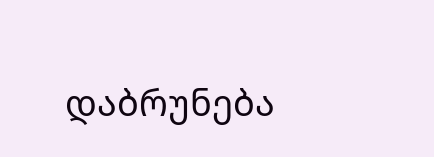დაბრუნება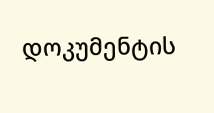დოკუმენტის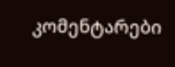კომენტარები